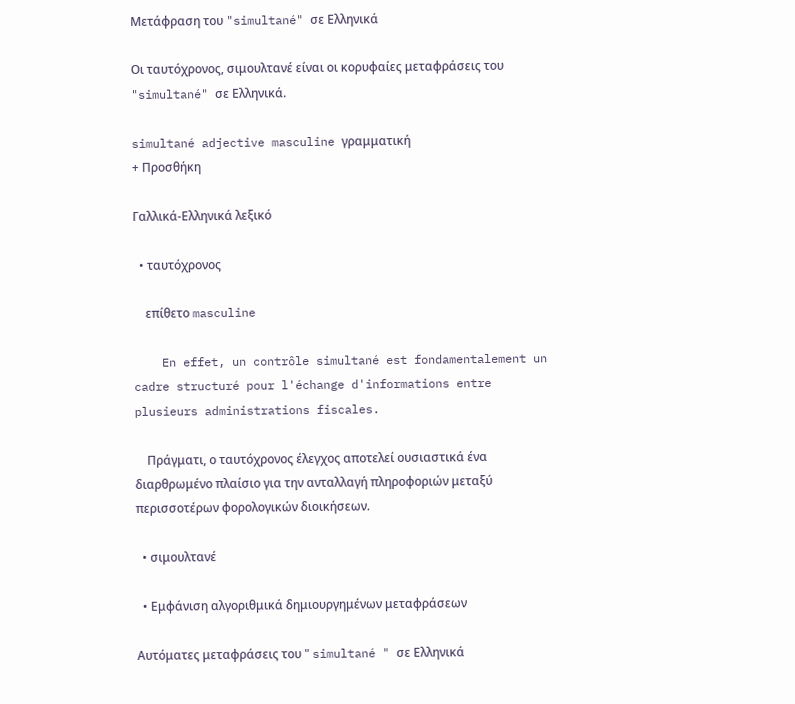Μετάφραση του "simultané" σε Ελληνικά

Οι ταυτόχρονος, σιμουλτανέ είναι οι κορυφαίες μεταφράσεις του "simultané" σε Ελληνικά.

simultané adjective masculine γραμματική
+ Προσθήκη

Γαλλικά-Ελληνικά λεξικό

  • ταυτόχρονος

    επίθετο masculine

    En effet, un contrôle simultané est fondamentalement un cadre structuré pour l'échange d'informations entre plusieurs administrations fiscales.

    Πράγματι, ο ταυτόχρονος έλεγχος αποτελεί ουσιαστικά ένα διαρθρωμένο πλαίσιο για την ανταλλαγή πληροφοριών μεταξύ περισσοτέρων φορολογικών διοικήσεων.

  • σιμουλτανέ

  • Εμφάνιση αλγοριθμικά δημιουργημένων μεταφράσεων

Αυτόματες μεταφράσεις του " simultané " σε Ελληνικά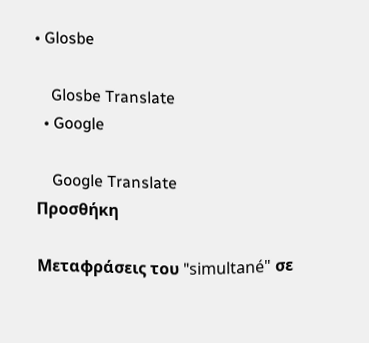• Glosbe

    Glosbe Translate
  • Google

    Google Translate
Προσθήκη

Μεταφράσεις του "simultané" σε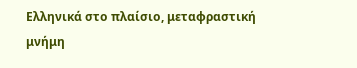Ελληνικά στο πλαίσιο, μεταφραστική μνήμη